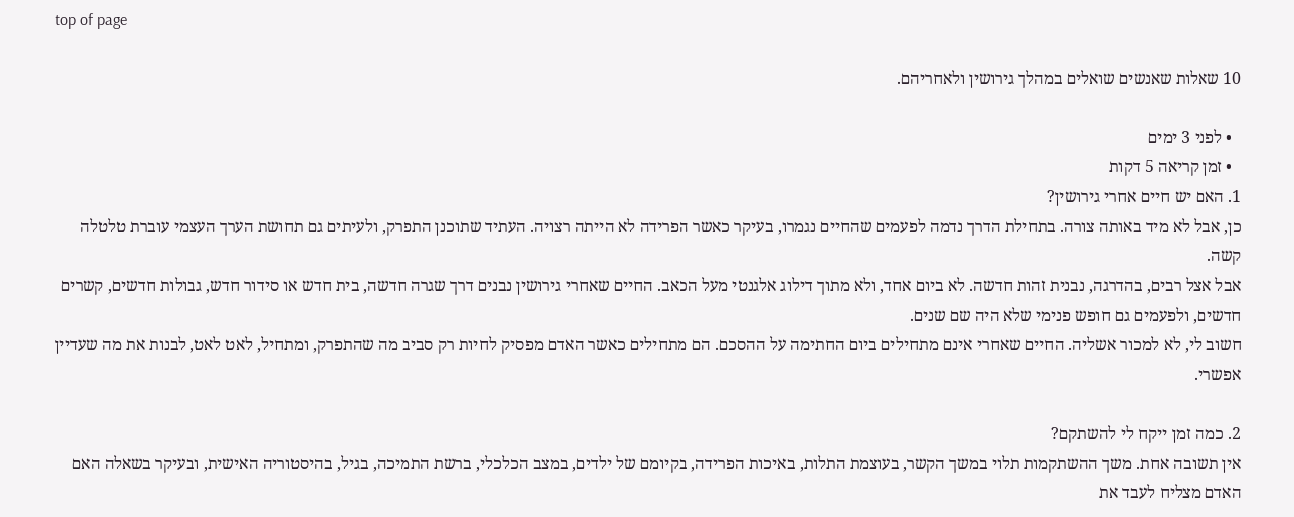top of page

10 שאלות שאנשים שואלים במהלך גירושין ולאחריהם.

  • לפני 3 ימים
  • זמן קריאה 5 דקות
1. האם יש חיים אחרי גירושין?
כן, אבל לא מיד באותה צורה. בתחילת הדרך נדמה לפעמים שהחיים נגמרו, בעיקר כאשר הפרידה לא הייתה רצויה. העתיד שתוכנן התפרק, ולעיתים גם תחושת הערך העצמי עוברת טלטלה קשה.
אבל אצל רבים, בהדרגה, נבנית זהות חדשה. לא ביום אחד, ולא מתוך דילוג אלגנטי מעל הכאב. החיים שאחרי גירושין נבנים דרך שגרה חדשה, בית חדש או סידור חדש, גבולות חדשים, קשרים חדשים, ולפעמים גם חופש פנימי שלא היה שם שנים.
חשוב לי, לא למכור אשליה. החיים שאחרי אינם מתחילים ביום החתימה על ההסכם. הם מתחילים כאשר האדם מפסיק לחיות רק סביב מה שהתפרק, ומתחיל, לאט לאט, לבנות את מה שעדיין אפשרי.

2. כמה זמן ייקח לי להשתקם?
אין תשובה אחת. משך ההשתקמות תלוי במשך הקשר, בעוצמת התלות, באיכות הפרידה, בקיומם של ילדים, במצב הכלכלי, ברשת התמיכה, בגיל, בהיסטוריה האישית, ובעיקר בשאלה האם האדם מצליח לעבד את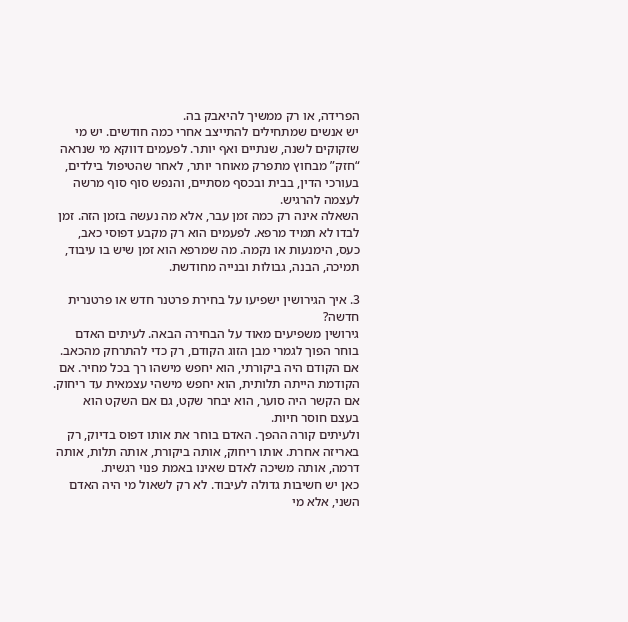הפרידה, או רק ממשיך להיאבק בה.
יש אנשים שמתחילים להתייצב אחרי כמה חודשים. יש מי שזקוקים לשנה, שנתיים ואף יותר. לפעמים דווקא מי שנראה “חזק” מבחוץ מתפרק מאוחר יותר, לאחר שהטיפול בילדים, בעורכי הדין, בבית ובכסף מסתיים, והנפש סוף סוף מרשה לעצמה להרגיש.
השאלה אינה רק כמה זמן עבר, אלא מה נעשה בזמן הזה. זמן לבדו לא תמיד מרפא. לפעמים הוא רק מקבע דפוסי כאב, כעס, הימנעות או נקמה. מה שמרפא הוא זמן שיש בו עיבוד, תמיכה, הבנה, גבולות ובנייה מחודשת.

3. איך הגירושין ישפיעו על בחירת פרטנר חדש או פרטנרית חדשה?
גירושין משפיעים מאוד על הבחירה הבאה. לעיתים האדם בוחר הפוך לגמרי מבן הזוג הקודם, רק כדי להתרחק מהכאב. אם הקודם היה ביקורתי, הוא יחפש מישהו רך בכל מחיר. אם הקודמת הייתה תלותית, הוא יחפש מישהי עצמאית עד ריחוק. אם הקשר היה סוער, הוא יבחר שקט, גם אם השקט הוא בעצם חוסר חיות.
ולעיתים קורה ההפך. האדם בוחר את אותו דפוס בדיוק, רק באריזה אחרת. אותו ריחוק, אותה ביקורת, אותה תלות, אותה דרמה, אותה משיכה לאדם שאינו באמת פנוי רגשית.
כאן יש חשיבות גדולה לעיבוד. לא רק לשאול מי היה האדם השני, אלא מי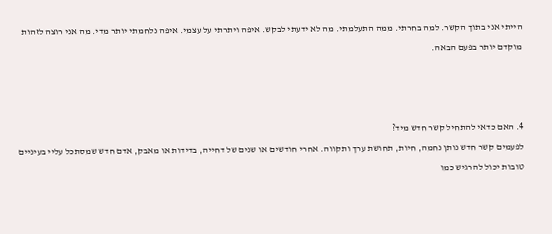הייתי אני בתוך הקשר. למה בחרתי. ממה התעלמתי. מה לא ידעתי לבקש. איפה ויתרתי על עצמי. איפה נלחמתי יותר מדי. מה אני רוצה לזהות מוקדם יותר בפעם הבאה.



4. האם כדאי להתחיל קשר חדש מיד?
לפעמים קשר חדש נותן נחמה, חיות, תחושת ערך ותקווה. אחרי חודשים או שנים של דחייה, בדידות או מאבק, אדם חדש שמסתכל עליי בעיניים טובות יכול להרגיש כמו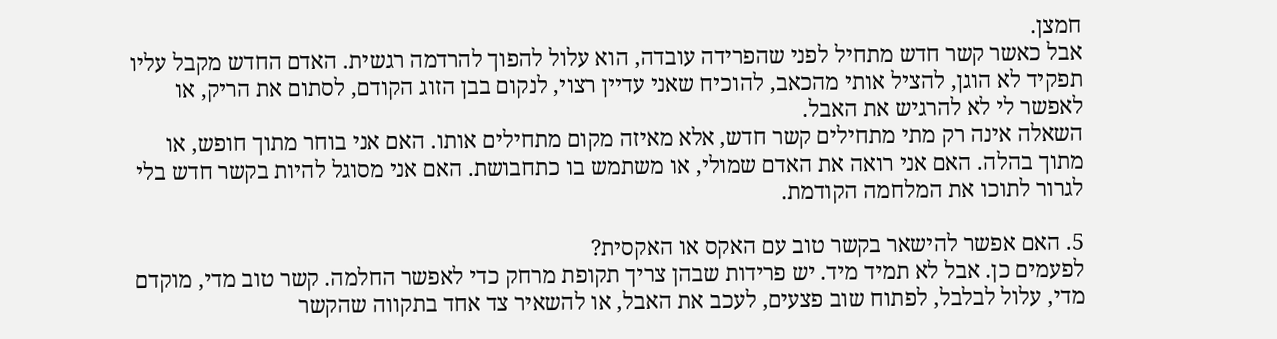חמצן.
אבל כאשר קשר חדש מתחיל לפני שהפרידה עובדה, הוא עלול להפוך להרדמה רגשית. האדם החדש מקבל עליו תפקיד לא הוגן, להציל אותי מהכאב, להוכיח שאני עדיין רצוי, לנקום בבן הזוג הקודם, לסתום את הריק, או לאפשר לי לא להרגיש את האבל.
השאלה אינה רק מתי מתחילים קשר חדש, אלא מאיזה מקום מתחילים אותו. האם אני בוחר מתוך חופש, או מתוך בהלה. האם אני רואה את האדם שמולי, או משתמש בו כתחבושת. האם אני מסוגל להיות בקשר חדש בלי לגרור לתוכו את המלחמה הקודמת.

5. האם אפשר להישאר בקשר טוב עם האקס או האקסית?
לפעמים כן. אבל לא תמיד מיד. יש פרידות שבהן צריך תקופת מרחק כדי לאפשר החלמה. קשר טוב מדי, מוקדם מדי, עלול לבלבל, לפתוח שוב פצעים, לעכב את האבל, או להשאיר צד אחד בתקווה שהקשר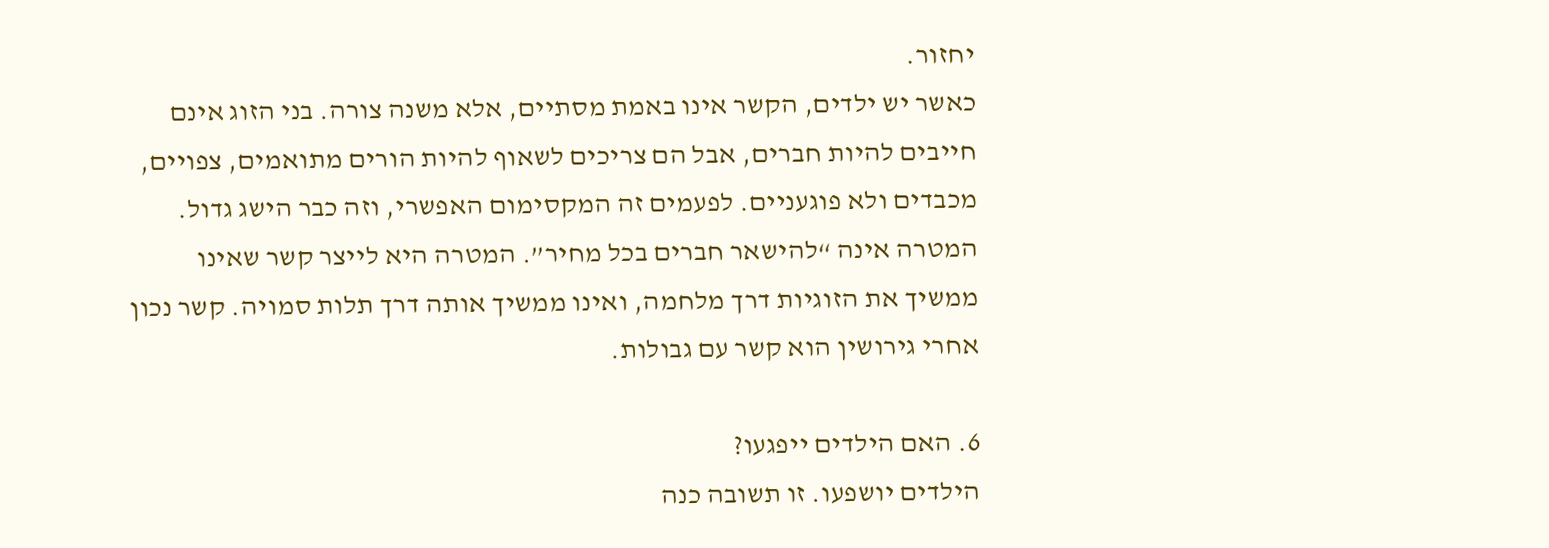יחזור.
כאשר יש ילדים, הקשר אינו באמת מסתיים, אלא משנה צורה. בני הזוג אינם חייבים להיות חברים, אבל הם צריכים לשאוף להיות הורים מתואמים, צפויים, מכבדים ולא פוגעניים. לפעמים זה המקסימום האפשרי, וזה כבר הישג גדול.
המטרה אינה “להישאר חברים בכל מחיר”. המטרה היא לייצר קשר שאינו ממשיך את הזוגיות דרך מלחמה, ואינו ממשיך אותה דרך תלות סמויה. קשר נכון אחרי גירושין הוא קשר עם גבולות.

6. האם הילדים ייפגעו?
הילדים יושפעו. זו תשובה כנה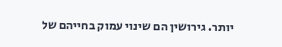יותר. גירושין הם שינוי עמוק בחייהם של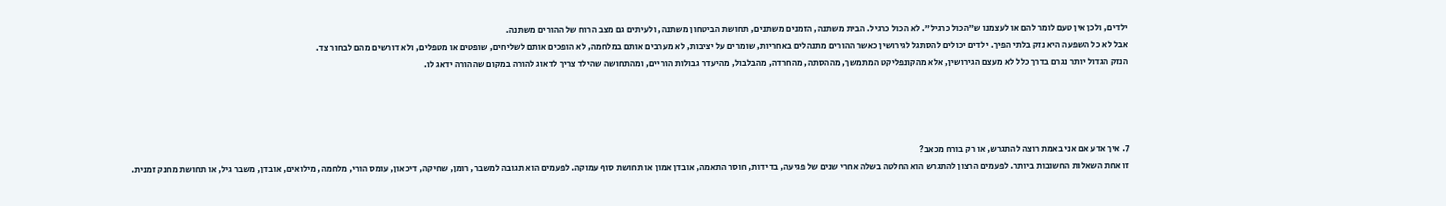ילדים, ולכן אין טעם לומר להם או לעצמנו ש”הכול כרגיל”. לא הכול כרגיל. הבית משתנה, הזמנים משתנים, תחושת הביטחון משתנה, ולעיתים גם מצב הרוח של ההורים משתנה.
אבל לא כל השפעה היא נזק בלתי הפיך. ילדים יכולים להסתגל לגירושין כאשר ההורים מתנהלים באחריות, שומרים על יציבות, לא מערבים אותם במלחמה, לא הופכים אותם לשליחים, שופטים או מטפלים, ולא דורשים מהם לבחור צד.
הנזק הגדול יותר נגרם בדרך כלל לא מעצם הגירושין, אלא מהקונפליקט המתמשך, מההסתה, מהחרדה, מהבלבול, מהיעדר גבולות הוריים, ומהתחושה שהילד צריך לדאוג להורה במקום שההורה ידאג לו.




7. איך אדע אם אני באמת רוצה להתגרש, או רק בורח מכאב?
זו אחת השאלות החשובות ביותר. לפעמים הרצון להתגרש הוא החלטה בשלה אחרי שנים של פגיעה, בדידות, חוסר התאמה, אובדן אמון או תחושת סוף עמוקה. לפעמים הוא תגובה למשבר, רומן, שחיקה, דיכאון, עומס הורי, מלחמה, מילואים, אובדן, משבר גיל, או תחושת מחנק זמנית.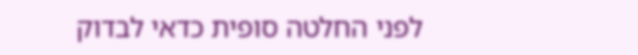לפני החלטה סופית כדאי לבדוק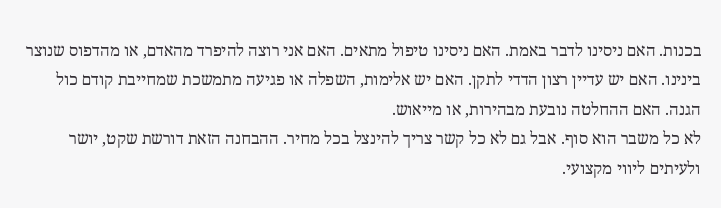בכנות. האם ניסינו לדבר באמת. האם ניסינו טיפול מתאים. האם אני רוצה להיפרד מהאדם, או מהדפוס שנוצר בינינו. האם יש עדיין רצון הדדי לתקן. האם יש אלימות, השפלה או פגיעה מתמשכת שמחייבת קודם כול הגנה. האם ההחלטה נובעת מבהירות, או מייאוש.
לא כל משבר הוא סוף. אבל גם לא כל קשר צריך להינצל בכל מחיר. ההבחנה הזאת דורשת שקט, יושר ולעיתים ליווי מקצועי.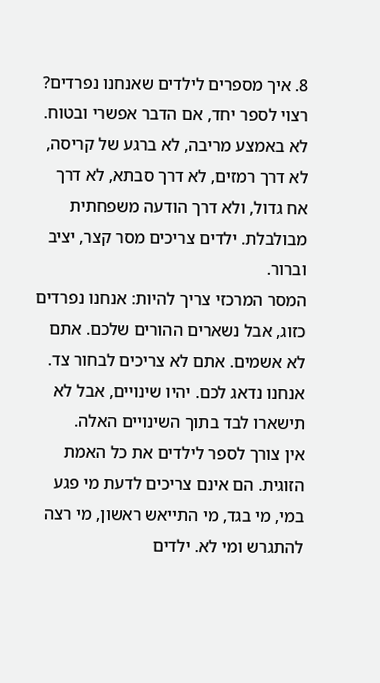8. איך מספרים לילדים שאנחנו נפרדים?
רצוי לספר יחד, אם הדבר אפשרי ובטוח. לא באמצע מריבה, לא ברגע של קריסה, לא דרך רמזים, לא דרך סבתא, לא דרך אח גדול, ולא דרך הודעה משפחתית מבולבלת. ילדים צריכים מסר קצר, יציב וברור.
המסר המרכזי צריך להיות: אנחנו נפרדים כזוג, אבל נשארים ההורים שלכם. אתם לא אשמים. אתם לא צריכים לבחור צד. אנחנו נדאג לכם. יהיו שינויים, אבל לא תישארו לבד בתוך השינויים האלה.
אין צורך לספר לילדים את כל האמת הזוגית. הם אינם צריכים לדעת מי פגע במי, מי בגד, מי התייאש ראשון, מי רצה להתגרש ומי לא. ילדים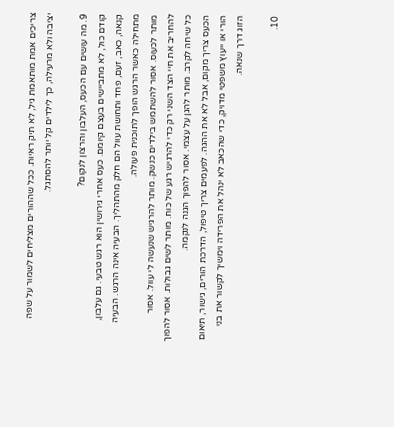צריכים אמת מותאמת גיל, לא תיק ראיות. ככל שההורים מצליחים לשמור על שפה יציבה ולא מרעילה, כך לילדים קל יותר להסתגל.

9. מה עושים עם הכעס, העלבון והרצון לנקום?
קודם כול, לא מתביישים בעצם קיומם. כעס אחרי גירושין הוא רגש טבעי. גם עלבון, קנאה, כאב, זעם, פחד ותחושת עוול הם חלק מהתהליך. הבעיה אינה הרגש. הבעיה מתחילה כאשר הרגש הופך לתוכנית פעולה.
מותר לכעוס. אסור להשתמש בילדים כנשק. מותר להרגיש שנעשה לי עוול. אסור להחריב את חיי הצד השני רק כדי להרגיש רגע של כוח. מותר לשים גבולות. אסור להפוך כל שיחה לקרב. מותר להגן על עצמי. אסור להפוך הגנה לנקמה.
הכעס צריך מקום, אבל לא את ההגה. לפעמים צריך טיפול, הדרכת הורים, גישור, תיאום הורי או ייעוץ משפטי מדויק, כדי שהכאב לא ינהל את הפרידה וימשיך לקשור את בני הזוג דרך שנאה.

10.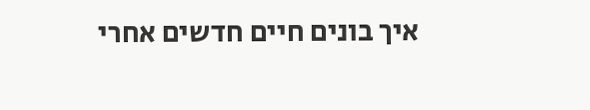איך בונים חיים חדשים אחרי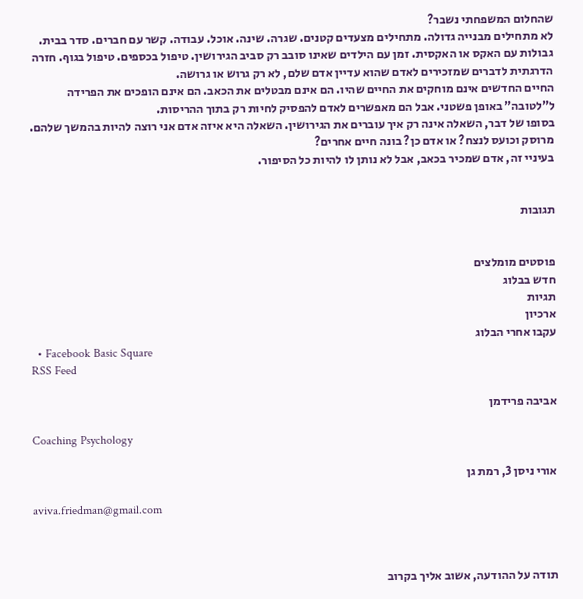שהחלום המשפחתי נשבר?
לא מתחילים מבנייה גדולה. מתחילים מצעדים קטנים. שגרה. שינה. אוכל. עבודה. קשר עם חברים. סדר בבית. גבולות עם האקס או האקסית. זמן עם הילדים שאינו סובב רק סביב הגירושין. טיפול בכספים. טיפול בגוף. חזרה הדרגתית לדברים שמזכירים לאדם שהוא עדיין אדם שלם, לא רק גרוש או גרושה.
החיים החדשים אינם מוחקים את החיים שהיו. הם אינם מבטלים את הכאב. הם אינם הופכים את הפרידה ל”לטובה” באופן פשטני. אבל הם מאפשרים לאדם להפסיק לחיות רק בתוך ההריסות.
בסופו של דבר, השאלה אינה רק איך עוברים את הגירושין. השאלה היא איזה אדם אני רוצה להיות בהמשך שלהם. מרוסק וכועס לנצח? או אדם כן? בונה חיים אחרים?
בעיניי זה, אדם שמכיר בכאב, אבל לא נותן לו להיות כל הסיפור.


תגובות


פוסטים מומלצים
חדש בבלוג
תגיות
ארכיון
עקבו אחרי הבלוג
  • Facebook Basic Square
RSS Feed

אביבה פרידמן

Coaching Psychology

אורי ניסן 3, רמת גן

aviva.friedman@gmail.com



תודה על ההודעה, אשוב אליך בקרוב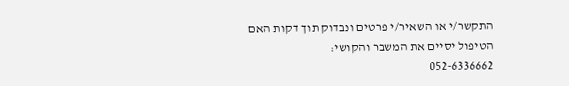התקשר/י או השאיר/י פרטים ונבדוק תוך דקות האם הטיפול יסיים את המשבר והקושי:
052-6336662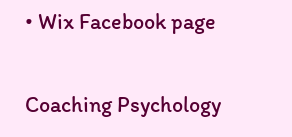• Wix Facebook page

Coaching Psychology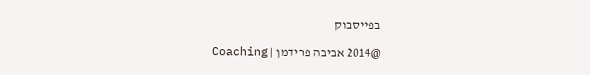בפייסבוק

@2014 אביבה פרידמן | Coaching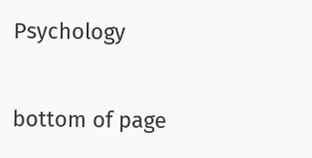Psychology

bottom of page